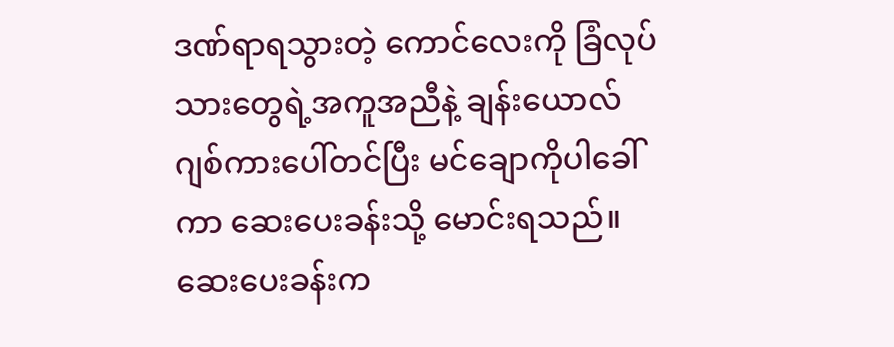ဒဏ်ရာရသွားတဲ့ ကောင်လေးကို ခြံလုပ်သားတွေရဲ့အကူအညီနဲ့ ချန်းယောလ် ဂျစ်ကားပေါ်တင်ပြီး မင်ချောကိုပါခေါ်ကာ ဆေးပေးခန်းသို့ မောင်းရသည်။ ဆေးပေးခန်းက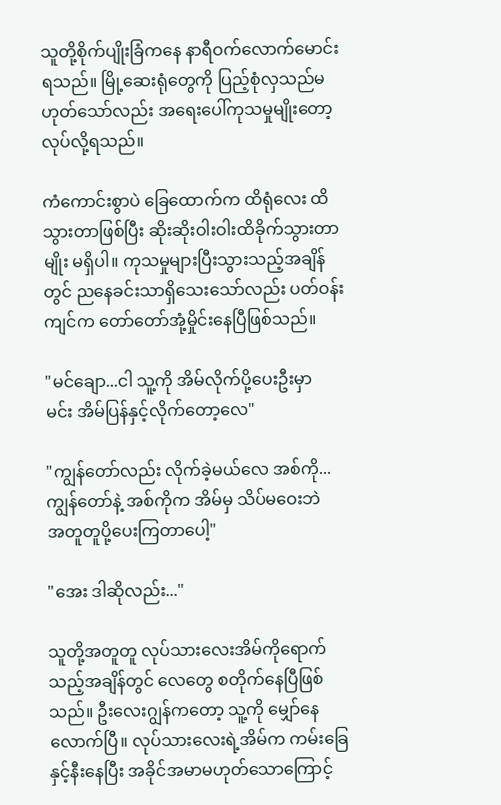သူတို့စိုက်ပျိုးခြံကနေ နာရီဝက်လောက်မောင်းရသည်။ မြို့ဆေးရုံတွေကို ပြည့်စုံလှသည်မဟုတ်သော်လည်း အရေးပေါ်ကုသမှုမျိုးတော့ လုပ်လို့ရသည်။

ကံကောင်းစွာပဲ ခြေထောက်က ထိရုံလေး ထိသွားတာဖြစ်ပြီး ဆိုးဆိုးဝါးဝါးထိခိုက်သွားတာမျိုး မရှိပါ။ ကုသမှုများပြီးသွားသည့်အချိန်တွင် ညနေခင်းသာရှိသေးသော်လည်း ပတ်ဝန်းကျင်က တော်တော်အုံ့မှိုင်းနေပြီဖြစ်သည်။

"မင်ချော...ငါ သူ့ကို အိမ်လိုက်ပို့ပေးဦးမှာ
မင်း အိမ်ပြန်နှင့်လိုက်တော့လေ"

"ကျွန်တော်လည်း လိုက်ခဲ့မယ်လေ အစ်ကို...
ကျွန်တော်နဲ့ အစ်ကိုက အိမ်မှ သိပ်မဝေးဘဲ
အတူတူပို့ပေးကြတာပေါ့"

"အေး ဒါဆိုလည်း..."

သူတို့အတူတူ လုပ်သားလေးအိမ်ကိုရောက်သည့်အချိန်တွင် လေတွေ စတိုက်နေပြီဖြစ်သည်။ ဦးလေးဂျွန်ကတော့ သူ့ကို မျှော်နေလောက်ပြီ။ လုပ်သားလေးရဲ့အိမ်က ကမ်းခြေနှင့်နီးနေပြီး အခိုင်အမာမဟုတ်သောကြောင့်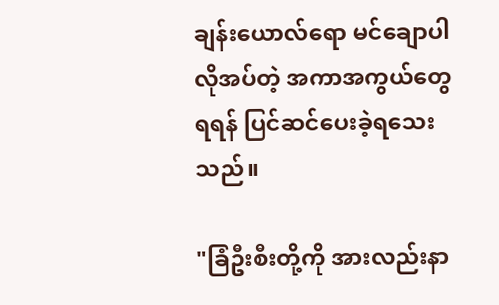ချန်းယောလ်ရော မင်ချောပါ လိုအပ်တဲ့ အကာအကွယ်တွေရရန် ပြင်ဆင်ပေးခဲ့ရသေးသည်။

"ခြံဦးစီးတို့ကို အားလည်းနာ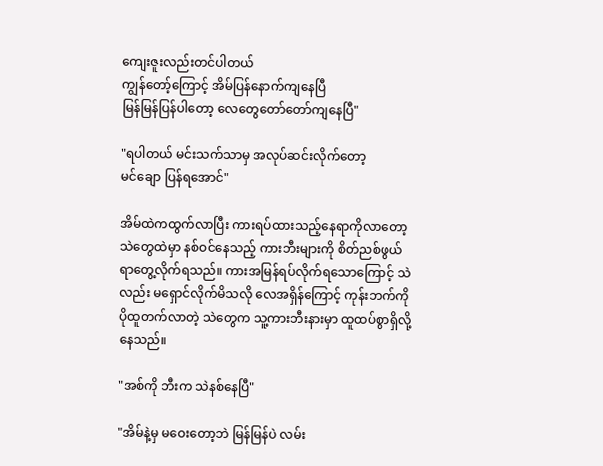ကျေးဇူးလည်းတင်ပါတယ်
ကျွန်တော့်ကြောင့် အိမ်ပြန်နောက်ကျနေပြီ
မြန်မြန်ပြန်ပါတော့ လေတွေတော်တော်ကျနေပြီ"

"ရပါတယ် မင်းသက်သာမှ အလုပ်ဆင်းလိုက်တော့
မင်ချော ပြန်ရအောင်"

အိမ်ထဲကထွက်လာပြီး ကားရပ်ထားသည့်နေရာကိုလာတော့ သဲတွေထဲမှာ နစ်ဝင်နေသည့် ကားဘီးများကို စိတ်ညစ်ဖွယ်ရာတွေ့လိုက်ရသည်။ ကားအမြန်ရပ်လိုက်ရသောကြောင့် သဲလည်း မရှောင်လိုက်မိသလို လေအရှိန်ကြောင့် ကုန်းဘက်ကို ပိုထူတက်လာတဲ့ သဲတွေက သူ့ကားဘီးနားမှာ ထူထပ်စွာရှိလို့နေသည်။

"အစ်ကို ဘီးက သဲနစ်နေပြီ"

"အိမ်နဲ့မှ မဝေးတော့ဘဲ မြန်မြန်ပဲ လမ်း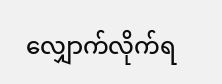လျှောက်လိုက်ရ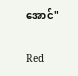အောင်"

Red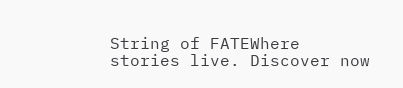String of FATEWhere stories live. Discover now